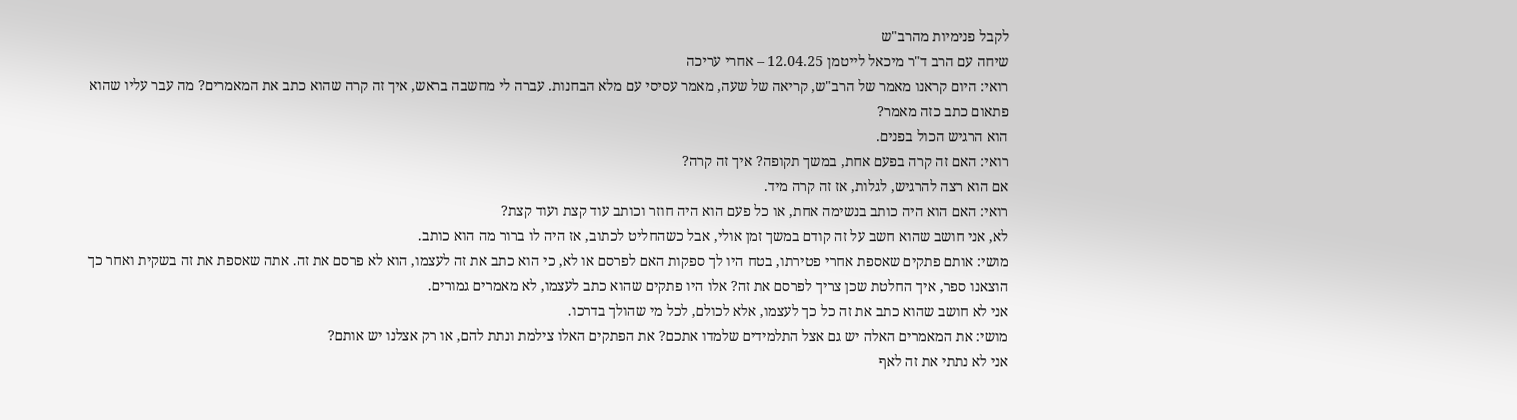לקבל פנימיות מהרב"ש
שיחה עם הרב ד"ר מיכאל לייטמן 12.04.25 – אחרי עריכה
רואי: היום קראנו מאמר של הרב"ש, קריאה של שעה, מאמר עסיסי עם מלא הבחנות. עברה לי מחשבה בראש, איך זה קרה שהוא כתב את המאמרים? מה עבר עליו שהוא פתאום כתב כזה מאמר?
הוא הרגיש הכול בפנים.
רואי: האם זה קרה בפעם אחת, במשך תקופה? איך זה קרה?
אם הוא רצה להרגיש, לגלות, אז זה קרה מיד.
רואי: האם הוא היה כותב בנשימה אחת, או כל פעם הוא היה חוזר וכותב עוד קצת ועוד קצת?
לא, אני חושב שהוא חשב על זה קודם במשך זמן אולי, אבל כשהחליט לכתוב, אז היה לו ברור מה הוא כותב.
מושי: אותם פתקים שאספת אחרי פטירתו, בטח היו לך ספקות האם לפרסם או לא, כי הוא כתב את זה לעצמו, הוא לא פרסם את זה. אתה שאספת את זה בשקית ואחר כך הוצאנו ספר, איך החלטת שכן צריך לפרסם את זה? אלו היו פתקים שהוא כתב לעצמו, לא מאמרים גמורים.
אני לא חושב שהוא כתב את זה כל כך לעצמו, אלא לכולם, לכל מי שהולך בדרכו.
מושי: את המאמרים האלה יש גם אצל התלמידים שלמדו אתכם? את הפתקים האלו צילמת ונתת להם, או רק אצלנו יש אותם?
אני לא נתתי את זה לאף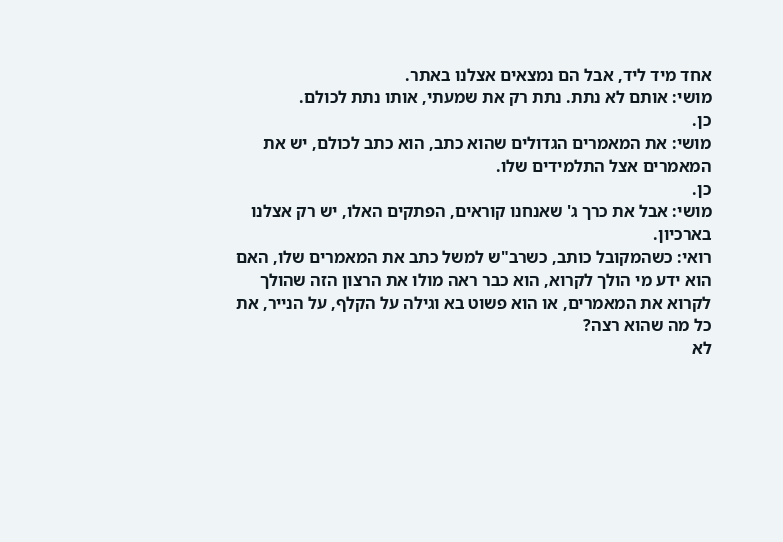אחד מיד ליד, אבל הם נמצאים אצלנו באתר.
מושי: אותם לא נתת. נתת רק את שמעתי, אותו נתת לכולם.
כן.
מושי: את המאמרים הגדולים שהוא כתב, הוא כתב לכולם, יש את המאמרים אצל התלמידים שלו.
כן.
מושי: אבל את כרך ג' שאנחנו קוראים, הפתקים האלו, יש רק אצלנו בארכיון.
רואי: כשהמקובל כותב, כשרב"ש למשל כתב את המאמרים שלו, האם הוא ידע מי הולך לקרוא, הוא כבר ראה מולו את הרצון הזה שהולך לקרוא את המאמרים, או הוא פשוט בא וגילה על הקלף, על הנייר, את כל מה שהוא רצה?
לא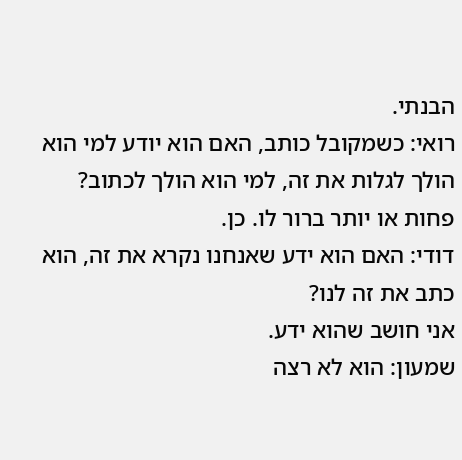הבנתי.
רואי: כשמקובל כותב, האם הוא יודע למי הוא הולך לגלות את זה, למי הוא הולך לכתוב?
פחות או יותר ברור לו. כן.
דודי: האם הוא ידע שאנחנו נקרא את זה, הוא כתב את זה לנו?
אני חושב שהוא ידע.
שמעון: הוא לא רצה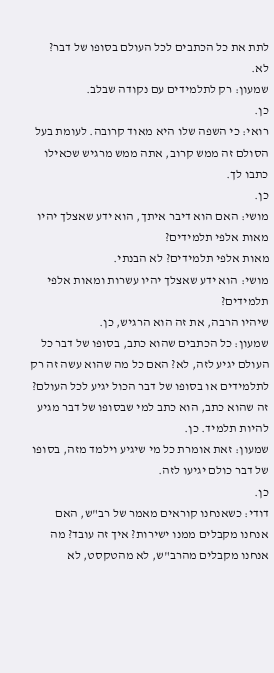לתת את כל הכתבים לכל העולם בסופו של דבר?
לא.
שמעון: רק לתלמידים עם נקודה שבלב.
כן.
רואי: כי השפה שלו היא מאוד קרובה. לעומת בעל הסולם זה ממש קרוב, אתה ממש מרגיש שכאילו כתבו לך.
כן.
מושי: האם הוא דיבר איתך, הוא ידע שאצלך יהיו מאות אלפי תלמידים?
מאות אלפי תלמידים? לא הבנתי.
מושי: הוא ידע שאצלך יהיו עשרות ומאות אלפי תלמידים?
שיהיו הרבה, את זה הוא הרגיש, כן.
שמעון: כל הכתבים שהוא כתב, בסופו של דבר כל העולם יגיע לזה, לא? האם כל מה שהוא עשה זה רק לתלמידים או בסופו של דבר הכול יגיע לכל העולם?
זה שהוא כתב, הוא כתב למי שבסופו של דבר מגיע להיות תלמיד. כן.
שמעון: זאת אומרת כל מי שיגיע וילמד מזה, בסופו של דבר כולם יגיעו לזה.
כן.
דודי: כשאנחנו קוראים מאמר של רב"ש, האם אנחנו מקבלים ממנו ישירות? איך זה עובד? מה אנחנו מקבלים מהרב"ש, לא מהטקסט, לא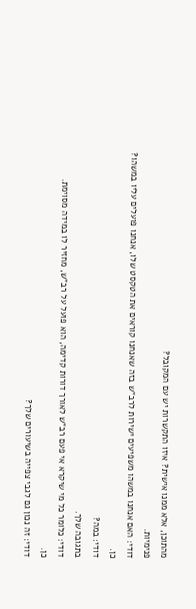מהתוכן, אלא ממנו אישית? איזו התקשרות יש עם המקובל?
פנימיות.
דודי: האם אנחנו במשהו משפיעים ישירות לרב"ש בזה שאנחנו קוראים את הטקסט שלו, אנחנו פועלים עליו במשהו?
כן.
דודי: במה?
בתגובה שלך.
דודי: כלומר כל מי שיקרא אי פעם רב"ש לאורך דורות קדימה, הוא פועל על רב"ש, מחזיר לו במידה מסוימת.
כן.
דודי: זה נכון גם לגבי צפייה בשיעורים שלך?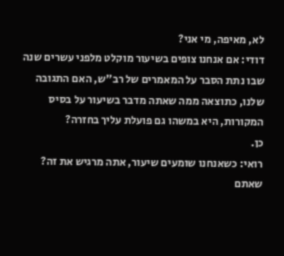לא, מאיפה, מי אני?
דודי: אם אנחנו צופים בשיעור מוקלט מלפני עשרים שנה שבו נתת הסבר על המאמרים של רב"ש, האם התגובה שלנו, כתוצאה ממה שאתה מדבר בשיעור על בסיס המקורות, היא במשהו גם פועלת עליך בחזרה?
כן.
רואי: כשאנחנו שומעים שיעור, אתה מרגיש את זה?
שאתם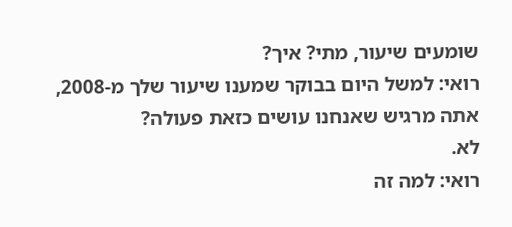שומעים שיעור, מתי? איך?
רואי: למשל היום בבוקר שמענו שיעור שלך מ-2008, אתה מרגיש שאנחנו עושים כזאת פעולה?
לא.
רואי: למה זה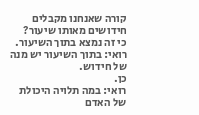קורה שאנחנו מקבלים חידושים מאותו שיעור?
כי זה נמצא בתוך השיעור.
רואי: בתוך השיעור יש מנה של חידוש.
כן.
רואי: במה תלויה היכולת של האדם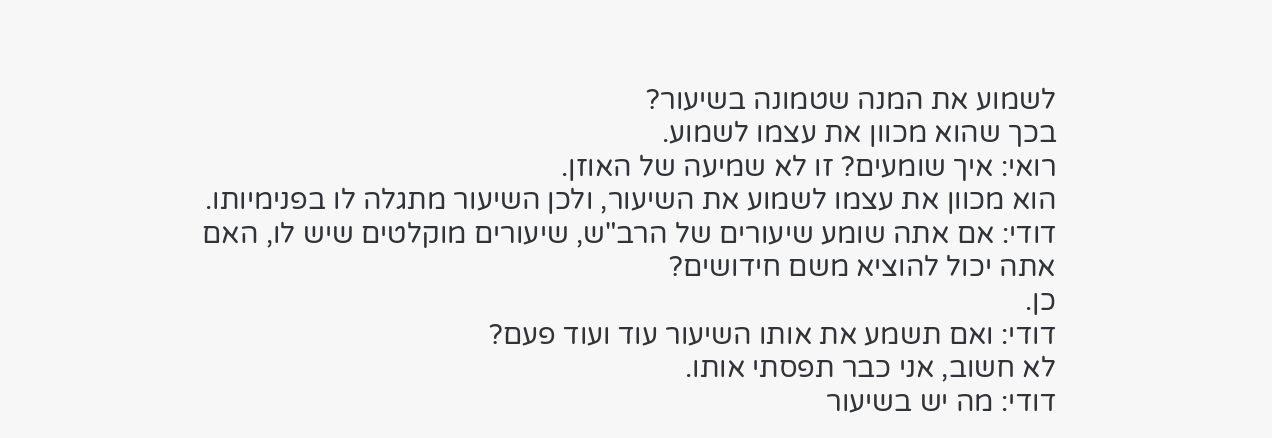לשמוע את המנה שטמונה בשיעור?
בכך שהוא מכוון את עצמו לשמוע.
רואי: איך שומעים? זו לא שמיעה של האוזן.
הוא מכוון את עצמו לשמוע את השיעור, ולכן השיעור מתגלה לו בפנימיותו.
דודי: אם אתה שומע שיעורים של הרב"ש, שיעורים מוקלטים שיש לו, האם אתה יכול להוציא משם חידושים?
כן.
דודי: ואם תשמע את אותו השיעור עוד ועוד פעם?
לא חשוב, אני כבר תפסתי אותו.
דודי: מה יש בשיעור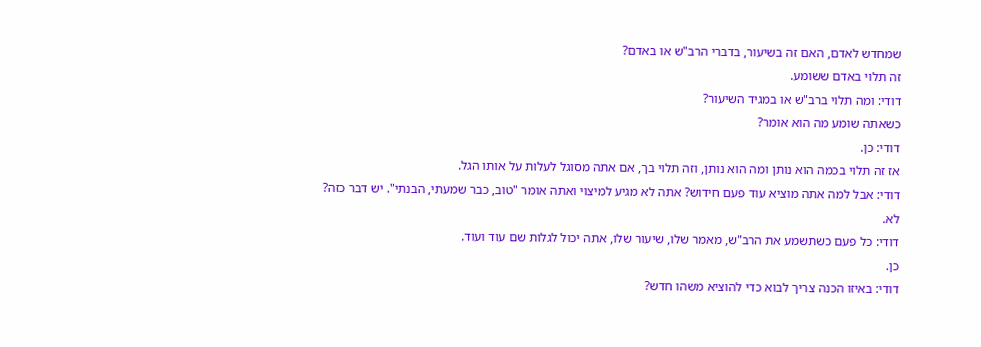שמחדש לאדם, האם זה בשיעור, בדברי הרב"ש או באדם?
זה תלוי באדם ששומע.
דודי: ומה תלוי ברב"ש או במגיד השיעור?
כשאתה שומע מה הוא אומר?
דודי: כן.
אז זה תלוי בכמה הוא נותן ומה הוא נותן, וזה תלוי בך, אם אתה מסוגל לעלות על אותו הגל.
דודי: אבל למה אתה מוציא עוד פעם חידוש? אתה לא מגיע למיצוי ואתה אומר "טוב, כבר שמעתי, הבנתי". יש דבר כזה?
לא.
דודי: כל פעם כשתשמע את הרב"ש, מאמר שלו, שיעור שלו, אתה יכול לגלות שם עוד ועוד.
כן.
דודי: באיזו הכנה צריך לבוא כדי להוציא משהו חדש?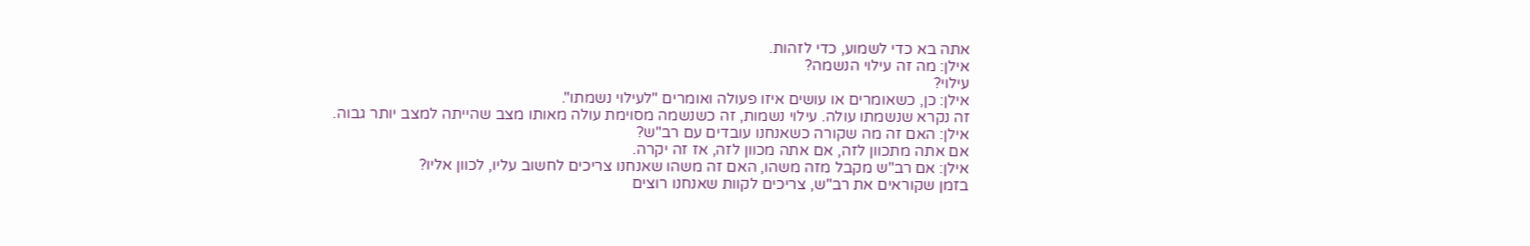אתה בא כדי לשמוע, כדי לזהות.
אילן: מה זה עילוי הנשמה?
עילוי?
אילן: כן, כשאומרים או עושים איזו פעולה ואומרים "לעילוי נשמתו".
זה נקרא שנשמתו עולה. עילוי נשמות, זה כשנשמה מסוימת עולה מאותו מצב שהייתה למצב יותר גבוה.
אילן: האם זה מה שקורה כשאנחנו עובדים עם רב"ש?
אם אתה מתכוון לזה, אם אתה מכוון לזה, אז זה יקרה.
אילן: אם רב"ש מקבל מזה משהו, האם זה משהו שאנחנו צריכים לחשוב עליו, לכוון אליו?
בזמן שקוראים את רב"ש, צריכים לקוות שאנחנו רוצים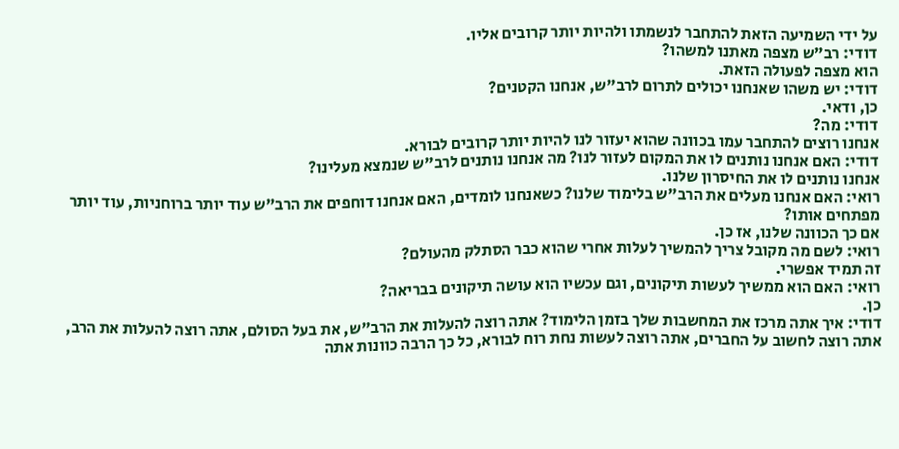על ידי השמיעה הזאת להתחבר לנשמתו ולהיות יותר קרובים אליו.
דודי: רב"ש מצפה מאתנו למשהו?
הוא מצפה לפעולה הזאת.
דודי: יש משהו שאנחנו יכולים לתרום לרב"ש, אנחנו הקטנים?
כן, ודאי.
דודי: מה?
אנחנו רוצים להתחבר עמו בכוונה שהוא יעזור לנו להיות יותר קרובים לבורא.
דודי: האם אנחנו נותנים לו את המקום לעזור לנו? מה אנחנו נותנים לרב"ש שנמצא מעלינו?
אנחנו נותנים לו את החיסרון שלנו.
רואי: האם אנחנו מעלים את הרב"ש בלימוד שלנו? כשאנחנו לומדים, האם אנחנו דוחפים את הרב"ש עוד יותר ברוחניות, עוד יותר מפתחים אותו?
אם כך הכוונה שלנו, אז כן.
רואי: לשם מה מקובל צריך להמשיך לעלות אחרי שהוא כבר הסתלק מהעולם?
זה תמיד אפשרי.
רואי: האם הוא ממשיך לעשות תיקונים, וגם עכשיו הוא עושה תיקונים בבריאה?
כן.
דודי: איך אתה מרכז את המחשבות שלך בזמן הלימוד? אתה רוצה להעלות את הרב"ש, את בעל הסולם, אתה רוצה להעלות את הרב, אתה רוצה לחשוב על החברים, אתה רוצה לעשות נחת רוח לבורא, כל כך הרבה כוונות אתה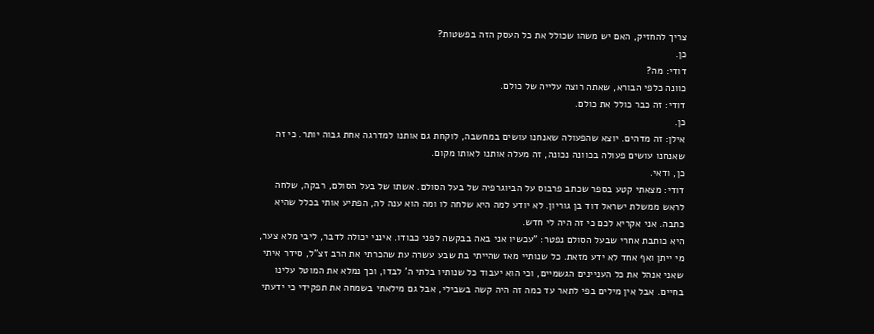צריך להחזיק, האם יש משהו שכולל את כל העסק הזה בפשטות?
כן.
דודי: מה?
כוונה כלפי הבורא, שאתה רוצה עלייה של כולם.
דודי: זה כבר כולל את כולם.
כן.
אילן: זה מדהים. יוצא שהפעולה שאנחנו עושים במחשבה, לוקחת גם אותנו למדרגה אחת גבוה יותר. כי זה שאנחנו עושים פעולה בכוונה נכונה, זה מעלה אותנו לאותו מקום.
כן, ודאי.
דודי: מצאתי קטע בספר שכתב פרבוס על הביוגרפיה של בעל הסולם. אשתו של בעל הסולם, רבקה, שלחה לראש ממשלת ישראל דוד בן גוריון. לא יודע למה היא שלחה לו ומה הוא ענה לה, הפתיע אותי בכלל שהיא כתבה. אני אקריא לכם כי זה היה לי חדש.
היא כותבת אחרי שבעל הסולם נפטר: "עכשיו אני באה בבקשה לפני כבודו. אינני יכולה לדבר, ליבי מלא צער, מי ייתן ואף אחד לא ידע מזאת. כל שנותיי מאז שהייתי בת שבע עשרה עת שהכרתי את הרב זצ"ל, סידר איתי שאני אנהל את כל העניינים הגשמיים, וכי הוא יעבוד כל שנותיו בלתי ה' לבדו, וכך נמלא את המוטל עלינו בחיים. אבל אין מילים בפי לתאר עד כמה זה היה קשה בשבילי, אבל גם מילאתי בשמחה את תפקידי כי ידעתי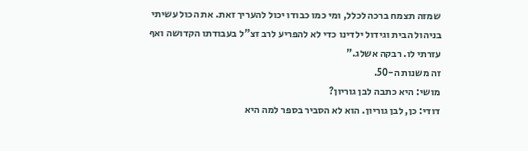שמזה תצמח ברכה לכלל, ומי כמו כבודו יכול להעריך זאת. את הכול עשיתי בניהול הבית וגידול ילדינו כדי לא להפריע לרב זצ"ל בעבודתו הקדושה ואף עזרתי לו. רבקה אשלג."
זה משנות ה-50.
מושי: היא כתבה לבן גוריון?
דודי: כן, לבן גוריון. הוא לא הסביר בספר למה היא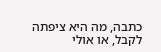כתבה, מה היא ציפתה לקבל, או אולי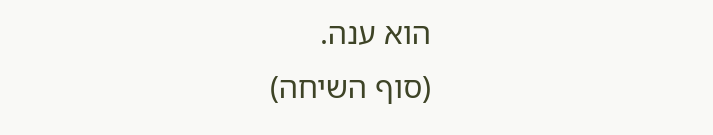הוא ענה.
(סוף השיחה)